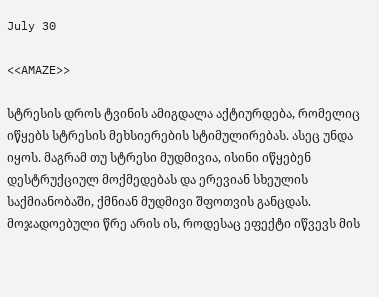July 30

<<AMAZE>>

სტრესის დროს ტვინის ამიგდალა აქტიურდება, რომელიც იწყებს სტრესის მეხსიერების სტიმულირებას. ასეც უნდა იყოს. მაგრამ თუ სტრესი მუდმივია, ისინი იწყებენ დესტრუქციულ მოქმედებას და ერევიან სხეულის საქმიანობაში, ქმნიან მუდმივი შფოთვის განცდას. მოჯადოებული წრე არის ის, როდესაც ეფექტი იწვევს მის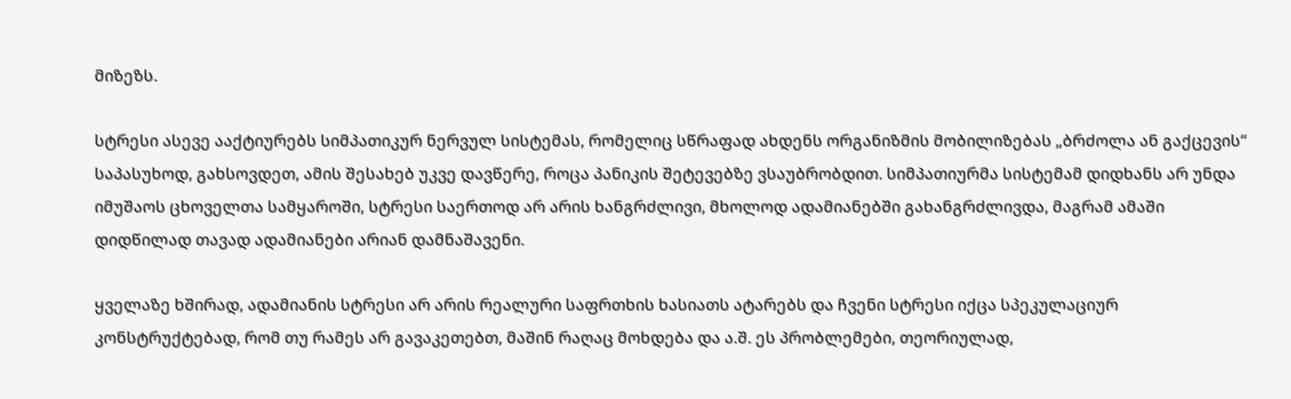მიზეზს.

სტრესი ასევე ააქტიურებს სიმპათიკურ ნერვულ სისტემას, რომელიც სწრაფად ახდენს ორგანიზმის მობილიზებას „ბრძოლა ან გაქცევის“ საპასუხოდ, გახსოვდეთ, ამის შესახებ უკვე დავწერე, როცა პანიკის შეტევებზე ვსაუბრობდით. სიმპათიურმა სისტემამ დიდხანს არ უნდა იმუშაოს ცხოველთა სამყაროში, სტრესი საერთოდ არ არის ხანგრძლივი, მხოლოდ ადამიანებში გახანგრძლივდა, მაგრამ ამაში დიდწილად თავად ადამიანები არიან დამნაშავენი.

ყველაზე ხშირად, ადამიანის სტრესი არ არის რეალური საფრთხის ხასიათს ატარებს და ჩვენი სტრესი იქცა სპეკულაციურ კონსტრუქტებად, რომ თუ რამეს არ გავაკეთებთ, მაშინ რაღაც მოხდება და ა.შ. ეს პრობლემები, თეორიულად,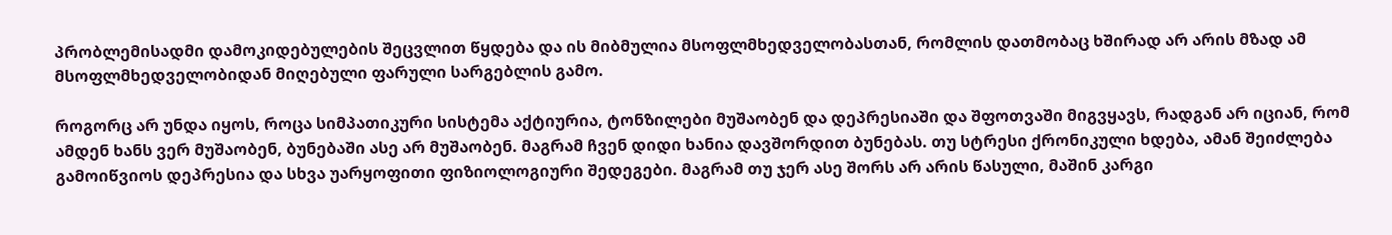პრობლემისადმი დამოკიდებულების შეცვლით წყდება და ის მიბმულია მსოფლმხედველობასთან, რომლის დათმობაც ხშირად არ არის მზად ამ მსოფლმხედველობიდან მიღებული ფარული სარგებლის გამო.

როგორც არ უნდა იყოს, როცა სიმპათიკური სისტემა აქტიურია, ტონზილები მუშაობენ და დეპრესიაში და შფოთვაში მიგვყავს, რადგან არ იციან, რომ ამდენ ხანს ვერ მუშაობენ, ბუნებაში ასე არ მუშაობენ. მაგრამ ჩვენ დიდი ხანია დავშორდით ბუნებას. თუ სტრესი ქრონიკული ხდება, ამან შეიძლება გამოიწვიოს დეპრესია და სხვა უარყოფითი ფიზიოლოგიური შედეგები. მაგრამ თუ ჯერ ასე შორს არ არის წასული, მაშინ კარგი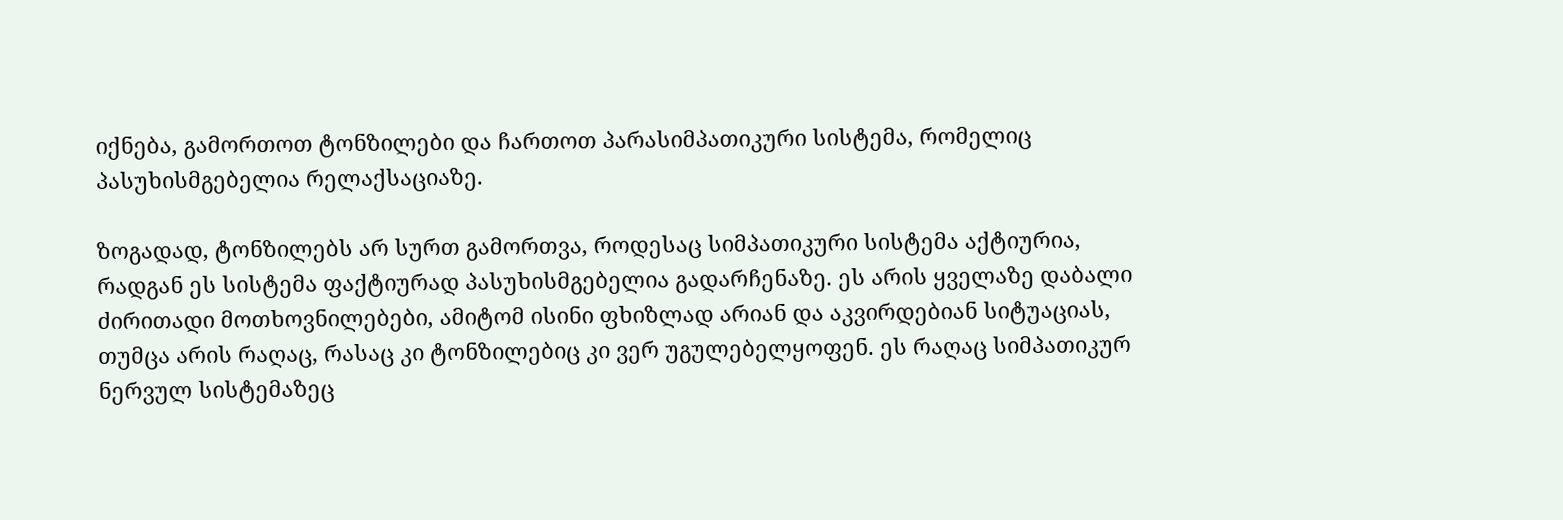იქნება, გამორთოთ ტონზილები და ჩართოთ პარასიმპათიკური სისტემა, რომელიც პასუხისმგებელია რელაქსაციაზე.

ზოგადად, ტონზილებს არ სურთ გამორთვა, როდესაც სიმპათიკური სისტემა აქტიურია, რადგან ეს სისტემა ფაქტიურად პასუხისმგებელია გადარჩენაზე. ეს არის ყველაზე დაბალი ძირითადი მოთხოვნილებები, ამიტომ ისინი ფხიზლად არიან და აკვირდებიან სიტუაციას, თუმცა არის რაღაც, რასაც კი ტონზილებიც კი ვერ უგულებელყოფენ. ეს რაღაც სიმპათიკურ ნერვულ სისტემაზეც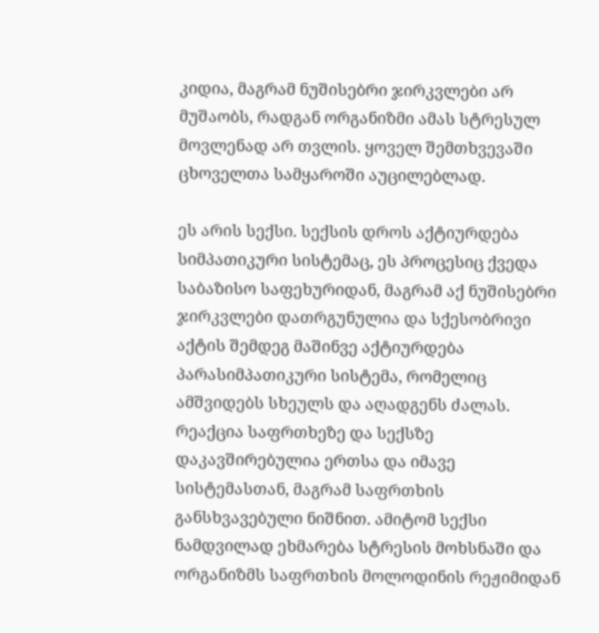კიდია, მაგრამ ნუშისებრი ჯირკვლები არ მუშაობს, რადგან ორგანიზმი ამას სტრესულ მოვლენად არ თვლის. ყოველ შემთხვევაში ცხოველთა სამყაროში აუცილებლად.

ეს არის სექსი. სექსის დროს აქტიურდება სიმპათიკური სისტემაც, ეს პროცესიც ქვედა საბაზისო საფეხურიდან, მაგრამ აქ ნუშისებრი ჯირკვლები დათრგუნულია და სქესობრივი აქტის შემდეგ მაშინვე აქტიურდება პარასიმპათიკური სისტემა, რომელიც ამშვიდებს სხეულს და აღადგენს ძალას. რეაქცია საფრთხეზე და სექსზე დაკავშირებულია ერთსა და იმავე სისტემასთან, მაგრამ საფრთხის განსხვავებული ნიშნით. ამიტომ სექსი ნამდვილად ეხმარება სტრესის მოხსნაში და ორგანიზმს საფრთხის მოლოდინის რეჟიმიდან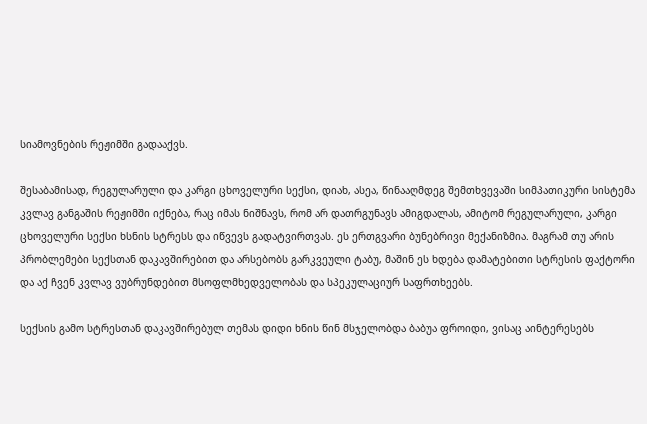სიამოვნების რეჟიმში გადააქვს.

შესაბამისად, რეგულარული და კარგი ცხოველური სექსი, დიახ, ასეა, წინააღმდეგ შემთხვევაში სიმპათიკური სისტემა კვლავ განგაშის რეჟიმში იქნება, რაც იმას ნიშნავს, რომ არ დათრგუნავს ამიგდალას, ამიტომ რეგულარული, კარგი ცხოველური სექსი ხსნის სტრესს და იწვევს გადატვირთვას. ეს ერთგვარი ბუნებრივი მექანიზმია. მაგრამ თუ არის პრობლემები სექსთან დაკავშირებით და არსებობს გარკვეული ტაბუ, მაშინ ეს ხდება დამატებითი სტრესის ფაქტორი და აქ ჩვენ კვლავ ვუბრუნდებით მსოფლმხედველობას და სპეკულაციურ საფრთხეებს.

სექსის გამო სტრესთან დაკავშირებულ თემას დიდი ხნის წინ მსჯელობდა ბაბუა ფროიდი, ვისაც აინტერესებს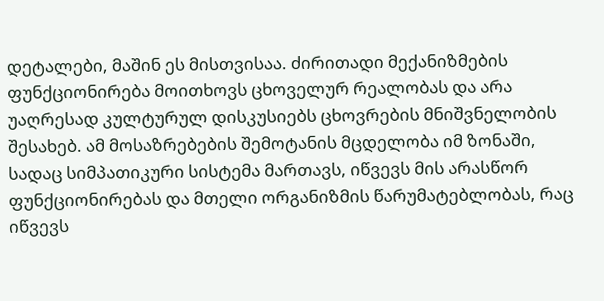დეტალები, მაშინ ეს მისთვისაა. ძირითადი მექანიზმების ფუნქციონირება მოითხოვს ცხოველურ რეალობას და არა უაღრესად კულტურულ დისკუსიებს ცხოვრების მნიშვნელობის შესახებ. ამ მოსაზრებების შემოტანის მცდელობა იმ ზონაში, სადაც სიმპათიკური სისტემა მართავს, იწვევს მის არასწორ ფუნქციონირებას და მთელი ორგანიზმის წარუმატებლობას, რაც იწვევს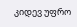კიდევ უფრო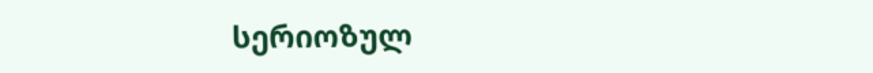სერიოზულ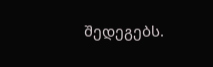შედეგებს.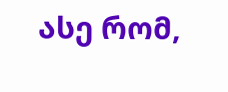ასე რომ,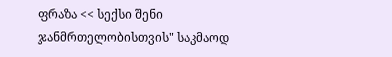ფრაზა << სექსი შენი ჯანმრთელობისთვის" საკმაოდ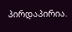პირდაპირია.